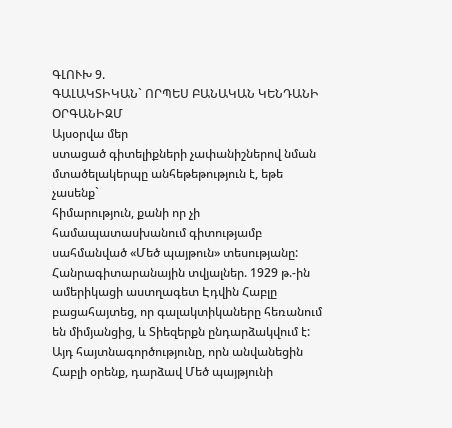ԳԼՈՒԽ 9.
ԳԱԼԱԿՏԻԿԱՆ` ՈՐՊԵՍ ԲԱՆԱԿԱՆ ԿԵՆԴԱՆԻ ՕՐԳԱՆԻԶՄ
Այսօրվա մեր
ստացած գիտելիքների չափանիշներով նման մտածելակերպը անհեթեթություն է, եթե չասենք`
հիմարություն, քանի որ չի համապատասխանում գիտությամբ սահմանված «Մեծ պայթուն» տեսությանը:
Հանրագիտարանային տվյալներ. 1929 թ.-ին ամերիկացի աստղագետ Էդվին Հաբլը բացահայտեց, որ գալակտիկաները հեռանում են միմյանցից, և Տիեզերքն ընդարձակվում է: Այդ հայտնագործությունը, որն անվանեցին Հաբլի օրենք, դարձավ Մեծ պայթյունի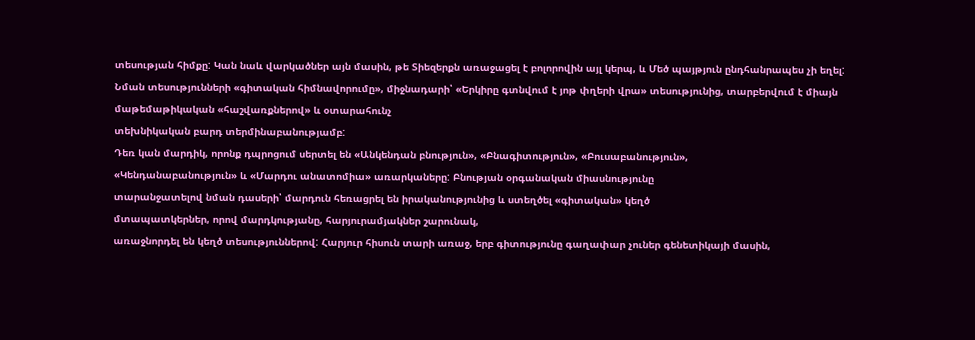տեսության հիմքը: Կան նաև վարկածներ այն մասին, թե Տիեզերքն առաջացել է բոլորովին այլ կերպ, և Մեծ պայթյուն ընդհանրապես չի եղել:
Նման տեսությունների «գիտական հիմնավորումը», միջնադարի՝ «Երկիրը գտնվում է յոթ փղերի վրա» տեսությունից, տարբերվում է միայն մաթեմաթիկական «հաշվառքներով» և օտարահունչ
տեխնիկական բարդ տերմինաբանությամբ:
Դեռ կան մարդիկ, որոնք դպրոցում սերտել են «Անկենդան բնություն», «Բնագիտություն», «Բուսաբանություն»,
«Կենդանաբանություն» և «Մարդու անատոմիա» առարկաները: Բնության օրգանական միասնությունը
տարանջատելով նման դասերի՝ մարդուն հեռացրել են իրականությունից և ստեղծել «գիտական» կեղծ
մտապատկերներ, որով մարդկությանը, հարյուրամյակներ շարունակ,
առաջնորդել են կեղծ տեսություններով: Հարյուր հիսուն տարի առաջ, երբ գիտությունը գաղափար չուներ գենետիկայի մասին,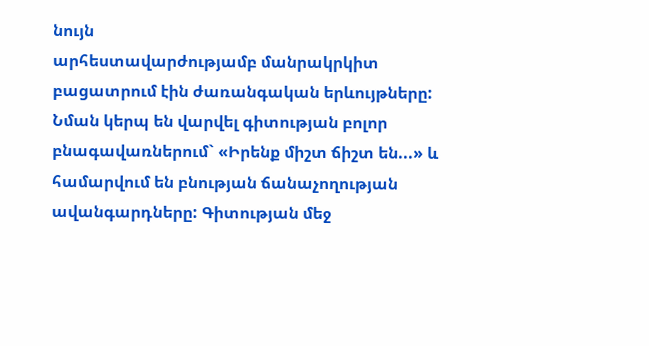նույն
արհեստավարժությամբ մանրակրկիտ բացատրում էին ժառանգական երևույթները: Նման կերպ են վարվել գիտության բոլոր
բնագավառներում` «Իրենք միշտ ճիշտ են...» և համարվում են բնության ճանաչողության ավանգարդները: Գիտության մեջ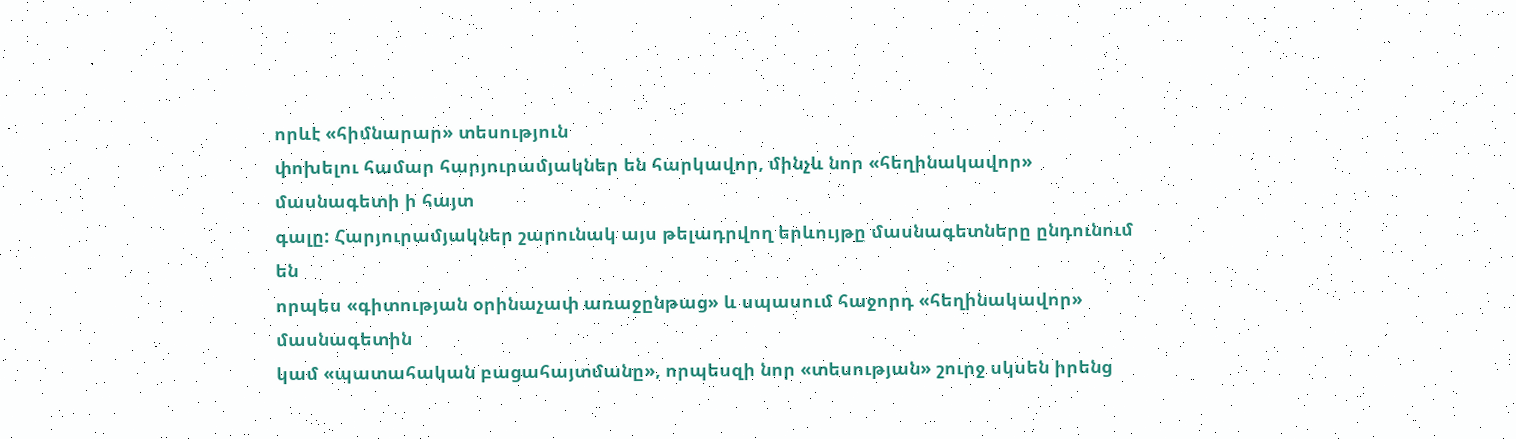որևէ «հիմնարար» տեսություն
փոխելու համար հարյուրամյակներ են հարկավոր, մինչև նոր «հեղինակավոր» մասնագետի ի հայտ
գալը: Հարյուրամյակներ շարունակ այս թելադրվող երևույթը մասնագետները ընդունում են
որպես «գիտության օրինաչափ առաջընթաց» և սպասում հաջորդ «հեղինակավոր» մասնագետին
կամ «պատահական բացահայտմանը», որպեսզի նոր «տեսության» շուրջ սկսեն իրենց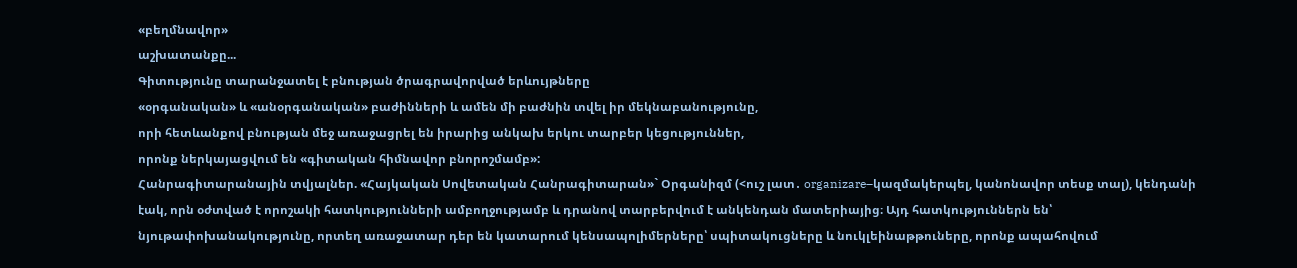«բեղմնավոր»
աշխատանքը...
Գիտությունը տարանջատել է բնության ծրագրավորված երևույթները
«օրգանական» և «անօրգանական» բաժինների և ամեն մի բաժնին տվել իր մեկնաբանությունը,
որի հետևանքով բնության մեջ առաջացրել են իրարից անկախ երկու տարբեր կեցություններ,
որոնք ներկայացվում են «գիտական հիմնավոր բնորոշմամբ»:
Հանրագիտարանային տվյալներ. «Հայկական Սովետական Հանրագիտարան»` Օրգանիզմ (<ուշ լատ․ organizare–կազմակերպել, կանոնավոր տեսք տալ), կենդանի էակ, որն օժտված է որոշակի հատկությունների ամբողջությամբ և դրանով տարբերվում է անկենդան մատերիայից։ Այդ հատկություններն են՝ նյութափոխանակությունը, որտեղ առաջատար դեր են կատարում կենսապոլիմերները՝ սպիտակուցները և նուկլեինաթթուները, որոնք ապահովում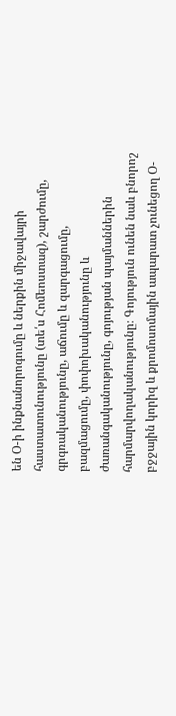են Օ-ի ինքնանորոգումը և ներքին միջավայրի հաստատունությունը (տե՛ս Հոմեոստազ), շարժումը, գրգռականությունը, աճումը և զարգացումը, բազմացումը, փոփոխականությունը և ժառանգականությունը, գոյության պայմաններին հարմարվողականությունը։ Գոյություն ունեն նաև բնորոշ բջջային կորիզ և քրոմոսոմային ապարատ չունեցող Օ-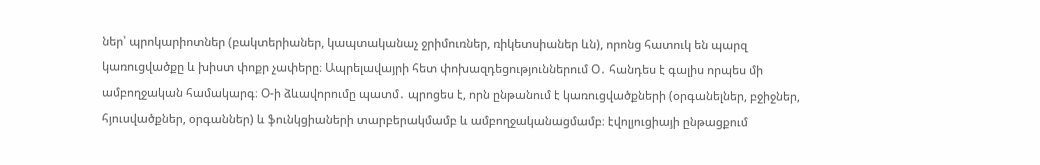ներ՝ պրոկարիոտներ (բակտերիաներ, կապտականաչ ջրիմուռներ, ռիկետսիաներ ևն), որոնց հատուկ են պարզ կառուցվածքը և խիստ փոքր չափերը։ Ապրելավայրի հետ փոխազդեցություններում Օ․ հանդես է գալիս որպես մի ամբողջական համակարգ։ Օ-ի ձևավորումը պատմ․ պրոցես է, որն ընթանում է կառուցվածքների (օրգանելներ, բջիջներ, հյուսվածքներ, օրգաններ) և ֆունկցիաների տարբերակմամբ և ամբողջականացմամբ։ էվոլյուցիայի ընթացքում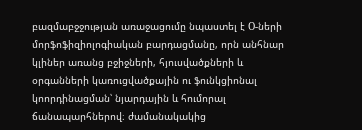բազմաբջջության առաջացումը նպաստել է О-ների մորֆոֆիզիոլոգիական բարդացմանը, որն անհնար կլիներ առանց բջիջների, հյուսվածքների և օրգանների կառուցվածքային ու ֆունկցիոնալ կոորդինացման՝ նյարդային և հումորալ ճանապարհներով։ ժամանակակից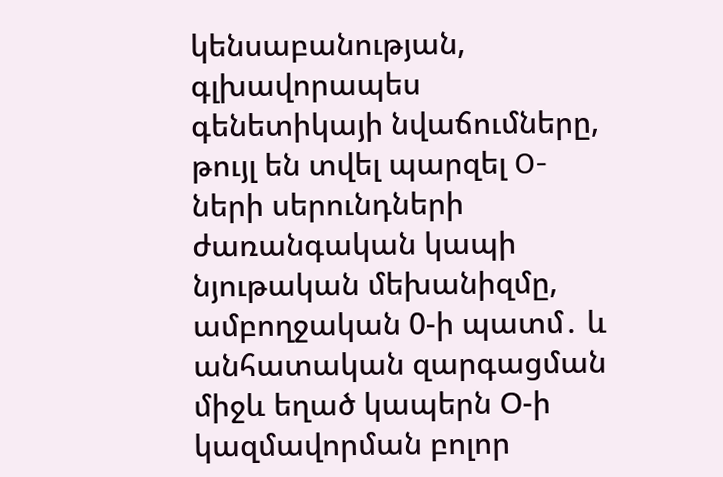կենսաբանության, գլխավորապես գենետիկայի նվաճումները, թույլ են տվել պարզել О-ների սերունդների ժառանգական կապի նյութական մեխանիզմը, ամբողջական 0-ի պատմ․ և անհատական զարգացման միջև եղած կապերն Օ-ի կազմավորման բոլոր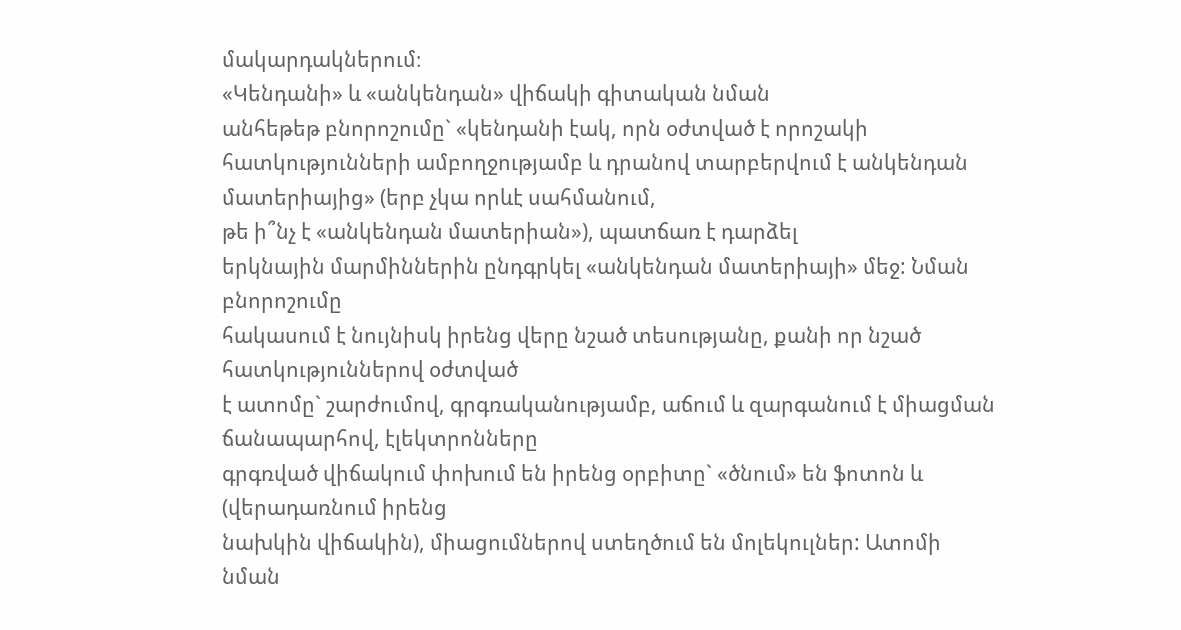մակարդակներում։
«Կենդանի» և «անկենդան» վիճակի գիտական նման
անհեթեթ բնորոշումը` «կենդանի էակ, որն օժտված է որոշակի հատկությունների ամբողջությամբ և դրանով տարբերվում է անկենդան մատերիայից» (երբ չկա որևէ սահմանում,
թե ի՞նչ է «անկենդան մատերիան»), պատճառ է դարձել
երկնային մարմիններին ընդգրկել «անկենդան մատերիայի» մեջ: Նման բնորոշումը
հակասում է նույնիսկ իրենց վերը նշած տեսությանը, քանի որ նշած հատկություններով օժտված
է ատոմը` շարժումով, գրգռականությամբ, աճում և զարգանում է միացման ճանապարհով, էլեկտրոնները
գրգռված վիճակում փոխում են իրենց օրբիտը` «ծնում» են ֆոտոն և (վերադառնում իրենց
նախկին վիճակին), միացումներով ստեղծում են մոլեկուլներ: Ատոմի նման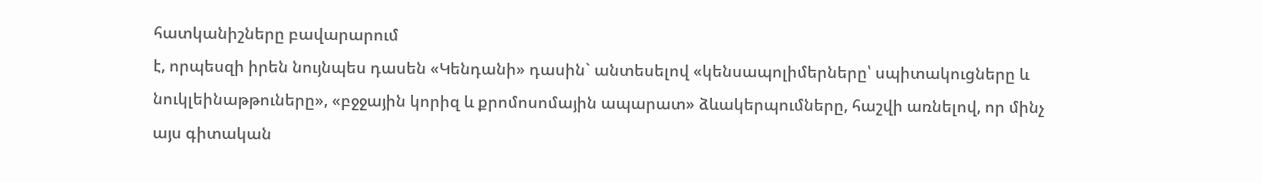հատկանիշները բավարարում
է, որպեսզի իրեն նույնպես դասեն «Կենդանի» դասին` անտեսելով «կենսապոլիմերները՝ սպիտակուցները և նուկլեինաթթուները», «բջջային կորիզ և քրոմոսոմային ապարատ» ձևակերպումները, հաշվի առնելով, որ մինչ այս գիտական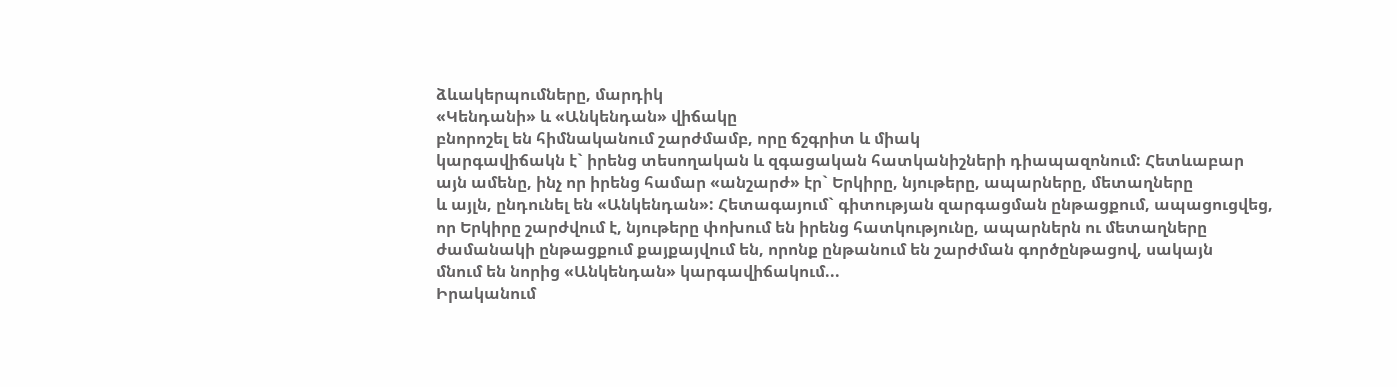ձևակերպումները, մարդիկ
«Կենդանի» և «Անկենդան» վիճակը
բնորոշել են հիմնականում շարժմամբ, որը ճշգրիտ և միակ
կարգավիճակն է` իրենց տեսողական և զգացական հատկանիշների դիապազոնում: Հետևաբար
այն ամենը, ինչ որ իրենց համար «անշարժ» էր` Երկիրը, նյութերը, ապարները, մետաղները
և այլն, ընդունել են «Անկենդան»: Հետագայում` գիտության զարգացման ընթացքում, ապացուցվեց,
որ Երկիրը շարժվում է, նյութերը փոխում են իրենց հատկությունը, ապարներն ու մետաղները
ժամանակի ընթացքում քայքայվում են, որոնք ընթանում են շարժման գործընթացով, սակայն
մնում են նորից «Անկենդան» կարգավիճակում...
Իրականում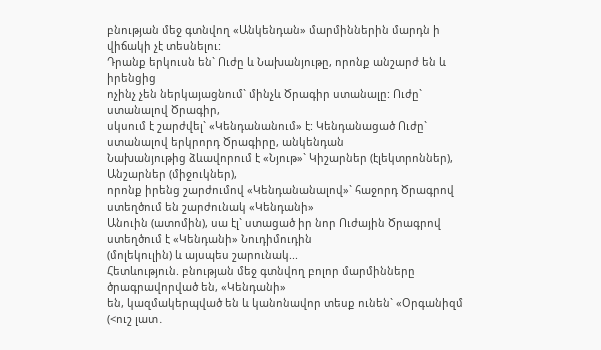բնության մեջ գտնվող «Անկենդան» մարմիններին մարդն ի վիճակի չէ տեսնելու:
Դրանք երկուսն են` Ուժը և Նախանյութը, որոնք անշարժ են և իրենցից
ոչինչ չեն ներկայացնում` մինչև Ծրագիր ստանալը: Ուժը` ստանալով Ծրագիր,
սկսում է շարժվել` «Կենդանանում» է: Կենդանացած Ուժը` ստանալով երկրորդ Ծրագիրը, անկենդան
Նախանյութից ձևավորում է «Նյութ»` Կիշարներ (էլեկտրոններ), Անշարներ (միջուկներ),
որոնք իրենց շարժումով «Կենդանանալով»` հաջորդ Ծրագրով ստեղծում են շարժունակ «Կենդանի»
Անուին (ատոմին), սա էլ` ստացած իր նոր Ուժային Ծրագրով ստեղծում է «Կենդանի» Նուդիմուդին
(մոլեկուլին) և այսպես շարունակ...
Հետևություն. բնության մեջ գտնվող բոլոր մարմինները ծրագրավորված են, «Կենդանի»
են, կազմակերպված են և կանոնավոր տեսք ունեն` «Օրգանիզմ (<ուշ լատ․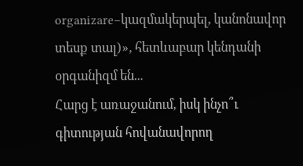organizare–կազմակերպել, կանոնավոր տեսք տալ)», հետևաբար կենդանի օրգանիզմ են...
Հարց է առաջանում, իսկ ինչո՞ւ գիտության հովանավորող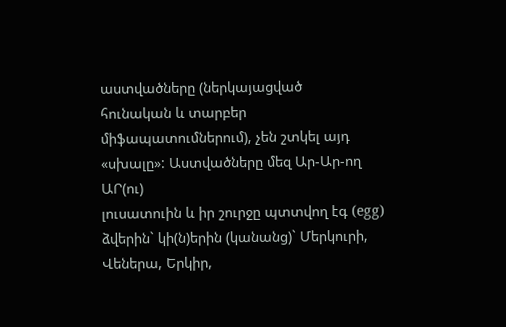աստվածները (ներկայացված
հունական և տարբեր միֆապատումներում), չեն շտկել այդ «սխալը»: Աստվածները մեզ Ար-Ար-ող
ԱՐ(ու)
լուսատուին և իր շուրջը պտտվող էգ (egg) ձվերին` կի(ն)երին (կանանց)` Մերկուրի,
Վեներա, Երկիր,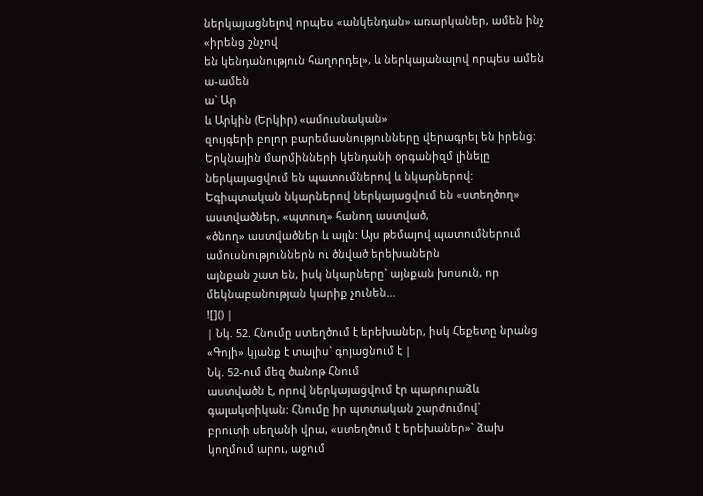ներկայացնելով որպես «անկենդան» առարկաներ, ամեն ինչ «իրենց շնչով
են կենդանություն հաղորդել», և ներկայանալով որպես ամեն ա-ամեն
ա` Ար
և Արկին (Երկիր) «ամուսնական»
զույգերի բոլոր բարեմասնությունները վերագրել են իրենց:
Երկնային մարմինների կենդանի օրգանիզմ լինելը ներկայացվում են պատումներով և նկարներով:
Եգիպտական նկարներով ներկայացվում են «ստեղծող» աստվածներ, «պտուղ» հանող աստված,
«ծնող» աստվածներ և այլն: Այս թեմայով պատումներում ամուսնություններն ու ծնված երեխաներն
այնքան շատ են, իսկ նկարները` այնքան խոսուն, որ մեկնաբանության կարիք չունեն...
![]() |
| Նկ. 52. Հնումը ստեղծում է երեխաներ, իսկ Հեքետը նրանց «Գոյի» կյանք է տալիս` գոյացնում է |
Նկ. 52-ում մեզ ծանոթ Հնում
աստվածն է, որով ներկայացվում էր պարուրաձև գալակտիկան: Հնումը իր պտտական շարժումով`
բրուտի սեղանի վրա, «ստեղծում է երեխաներ»` ձախ
կողմում արու, աջում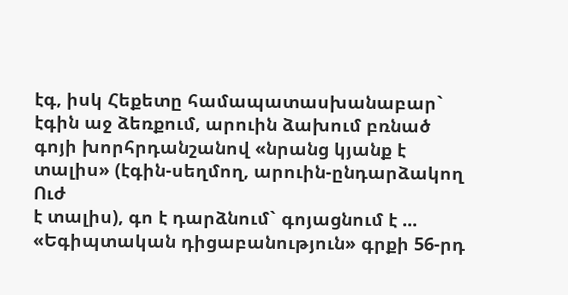էգ, իսկ Հեքետը համապատասխանաբար` էգին աջ ձեռքում, արուին ձախում բռնած
գոյի խորհրդանշանով «նրանց կյանք է տալիս» (էգին-սեղմող, արուին-ընդարձակող Ուժ
է տալիս), գո է դարձնում` գոյացնում է ...
«Եգիպտական դիցաբանություն» գրքի 56-րդ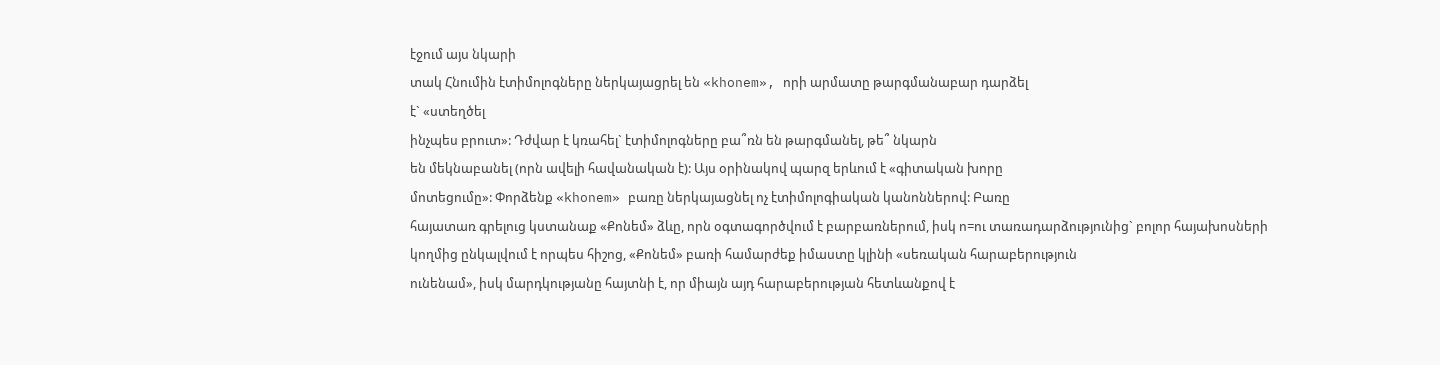էջում այս նկարի
տակ Հնումին էտիմոլոգները ներկայացրել են «khonem», որի արմատը թարգմանաբար դարձել
է` «ստեղծել
ինչպես բրուտ»: Դժվար է կռահել` էտիմոլոգները բա՞ռն են թարգմանել, թե՞ նկարն
են մեկնաբանել (որն ավելի հավանական է): Այս օրինակով պարզ երևում է «գիտական խորը
մոտեցումը»: Փորձենք «khonem» բառը ներկայացնել ոչ էտիմոլոգիական կանոններով: Բառը
հայատառ գրելուց կստանաք «Քոնեմ» ձևը, որն օգտագործվում է բարբառներում, իսկ ո=ու տառադարձությունից` բոլոր հայախոսների
կողմից ընկալվում է որպես հիշոց, «Քոնեմ» բառի համարժեք իմաստը կլինի «սեռական հարաբերություն
ունենամ», իսկ մարդկությանը հայտնի է, որ միայն այդ հարաբերության հետևանքով է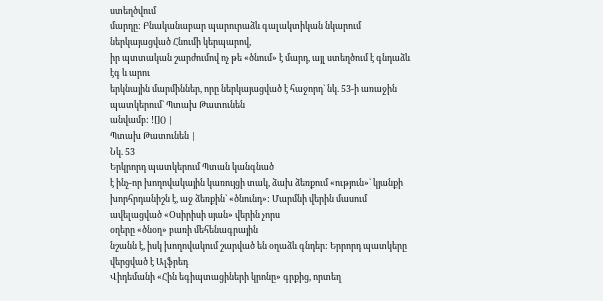ստեղծվում
մարդը: Բնականաբար պարուրաձև գալակտիկան նկարում ներկայացված Հնումի կերպարով,
իր պտտական շարժումով ոչ թե «ծնում» է մարդ, այլ ստեղծում է գնդաձև էգ և արու
երկնային մարմիններ, որը ներկայացված է հաջորդ` նկ. 53-ի առաջին պատկերում` Պտախ Թատունեն
անվամբ: ![]() |
Պտախ Թատունեն |
Նկ. 53
Երկրորդ պատկերում Պտան կանգնած
է ինչ-որ խողովակային կառույցի տակ, ձախ ձեռքում «ություն»` կյանքի խորհրդանիշն է, աջ ձեռքին` «ծնունդ»: Մարմնի վերին մասում ավելացված «Օսիրիսի սյան» վերին չորս
օղերը «ծնօղ» բառի մեհենագրային
նշանն է, իսկ խողովակում շարված են օղաձև գնդեր: Երրորդ պատկերը վերցված է Ալֆրեդ
Վիդեմանի «Հին եգիպտացիների կրոնը» գրքից, որտեղ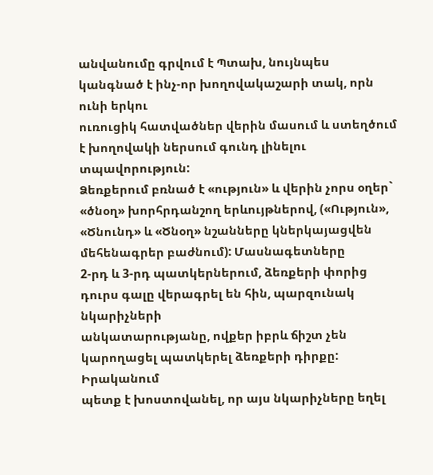անվանումը գրվում է Պտախ, նույնպես կանգնած է ինչ-որ խողովակաշարի տակ, որն ունի երկու
ուռուցիկ հատվածներ վերին մասում և ստեղծում է խողովակի ներսում գունդ լինելու տպավորություն:
Ձեռքերում բռնած է «ություն» և վերին չորս օղեր` «ծնօղ» խորհրդանշող երևույթներով, («Ություն», «Ծնունդ» և «Ծնօղ» նշանները կներկայացվեն մեհենագրեր բաժնում): Մասնագետները
2-րդ և 3-րդ պատկերներում, ձեռքերի փորից դուրս գալը վերագրել են հին, պարզունակ նկարիչների
անկատարությանը, ովքեր իբրև ճիշտ չեն կարողացել պատկերել ձեռքերի դիրքը: Իրականում
պետք է խոստովանել, որ այս նկարիչները եղել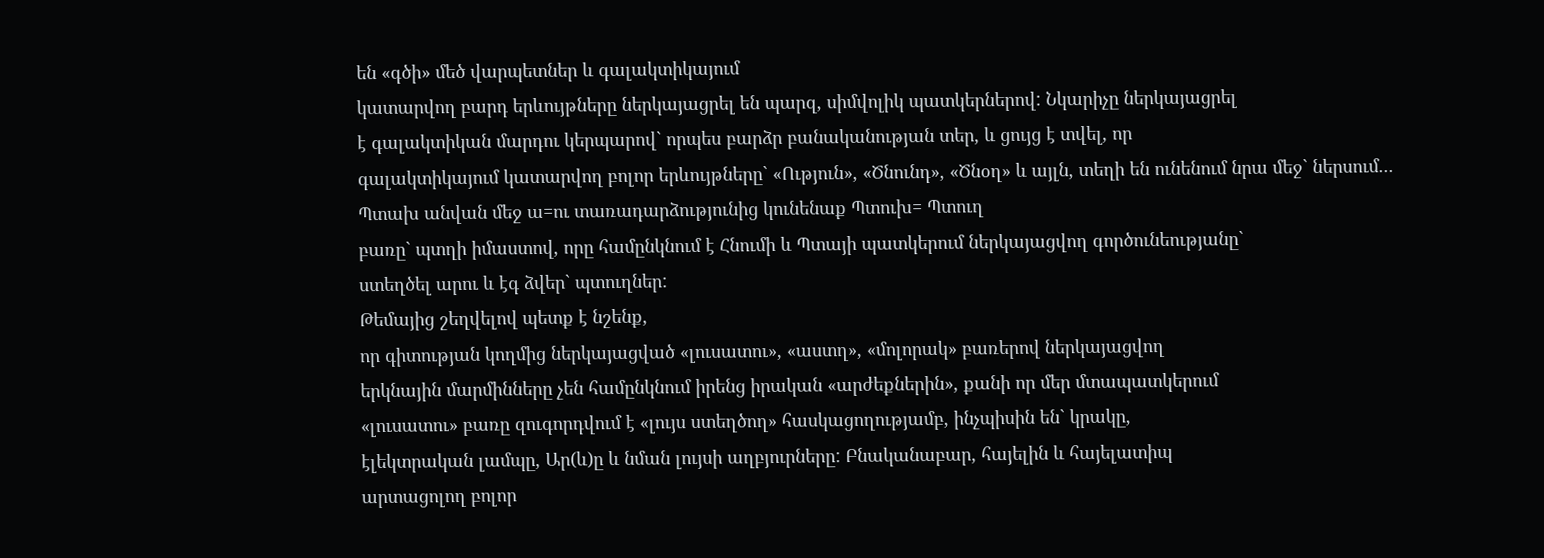են «գծի» մեծ վարպետներ և գալակտիկայում
կատարվող բարդ երևույթները ներկայացրել են պարզ, սիմվոլիկ պատկերներով: Նկարիչը ներկայացրել
է գալակտիկան մարդու կերպարով` որպես բարձր բանականության տեր, և ցույց է տվել, որ
գալակտիկայում կատարվող բոլոր երևույթները` «Ություն», «Ծնունդ», «Ծնօղ» և այլն, տեղի են ունենում նրա մեջ` ներսում...
Պտախ անվան մեջ ա=ու տառադարձությունից կունենաք Պտուխ= Պտուղ
բառը` պտղի իմաստով, որը համընկնում է Հնումի և Պտայի պատկերում ներկայացվող գործունեությանը`
ստեղծել արու և էգ ձվեր` պտուղներ:
Թեմայից շեղվելով պետք է նշենք,
որ գիտության կողմից ներկայացված «լուսատու», «աստղ», «մոլորակ» բառերով ներկայացվող
երկնային մարմինները չեն համընկնում իրենց իրական «արժեքներին», քանի որ մեր մտապատկերում
«լուսատու» բառը զուգորդվում է «լույս ստեղծող» հասկացողությամբ, ինչպիսին են` կրակը,
էլեկտրական լամպը, Ար(և)ը և նման լույսի աղբյուրները: Բնականաբար, հայելին և հայելատիպ
արտացոլող բոլոր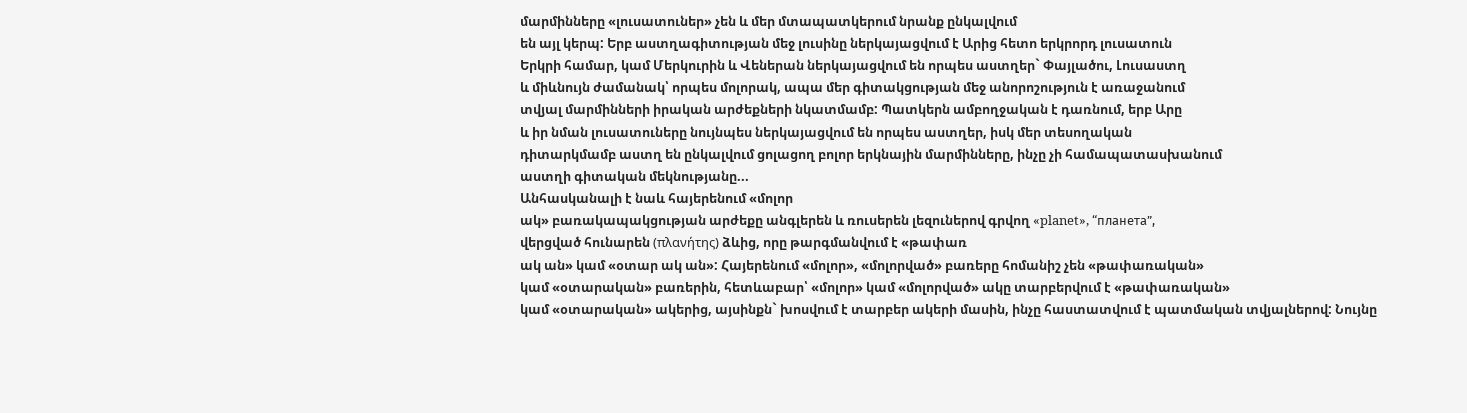մարմինները «լուսատուներ» չեն և մեր մտապատկերում նրանք ընկալվում
են այլ կերպ: Երբ աստղագիտության մեջ լուսինը ներկայացվում է Արից հետո երկրորդ լուսատուն
Երկրի համար, կամ Մերկուրին և Վեներան ներկայացվում են որպես աստղեր` Փայլածու, Լուսաստղ
և միևնույն ժամանակ՝ որպես մոլորակ, ապա մեր գիտակցության մեջ անորոշություն է առաջանում
տվյալ մարմինների իրական արժեքների նկատմամբ: Պատկերն ամբողջական է դառնում, երբ Արը
և իր նման լուսատուները նույնպես ներկայացվում են որպես աստղեր, իսկ մեր տեսողական
դիտարկմամբ աստղ են ընկալվում ցոլացող բոլոր երկնային մարմինները, ինչը չի համապատասխանում
աստղի գիտական մեկնությանը...
Անհասկանալի է նաև հայերենում «մոլոր
ակ» բառակապակցության արժեքը անգլերեն և ռուսերեն լեզուներով գրվող «planet», “планета”,
վերցված հունարեն (πλανήτης) ձևից, որը թարգմանվում է «թափառ
ակ ան» կամ «օտար ակ ան»: Հայերենում «մոլոր», «մոլորված» բառերը հոմանիշ չեն «թափառական»
կամ «օտարական» բառերին, հետևաբար՝ «մոլոր» կամ «մոլորված» ակը տարբերվում է «թափառական»
կամ «օտարական» ակերից, այսինքն` խոսվում է տարբեր ակերի մասին, ինչը հաստատվում է պատմական տվյալներով: Նույնը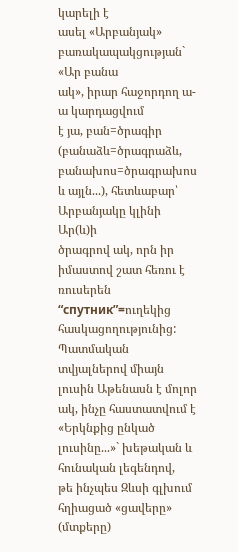կարելի է
ասել «Արբանյակ» բառակապակցության` «Ար բանա
ակ», իրար հաջորդող ա-ա կարդացվում
է յա, բան=ծրագիր (բանաձև=ծրագրաձև, բանախոս=ծրագրախոս և այլն...), հետևաբար՝ Արբանյակը կլինի Ար(և)ի
ծրագրով ակ, որն իր իմաստով շատ հեռու է ռուսերեն “спутник”=ուղեկից հասկացողությունից:
Պատմական տվյալներով միայն լուսին Աթենասն է մոլոր
ակ, ինչը հաստատվում է «Երկնքից ընկած լուսինը...»` խեթական և հունական լեգենդով,
թե ինչպես Զևսի գլխում հղիացած «ցավերը» (մտքերը)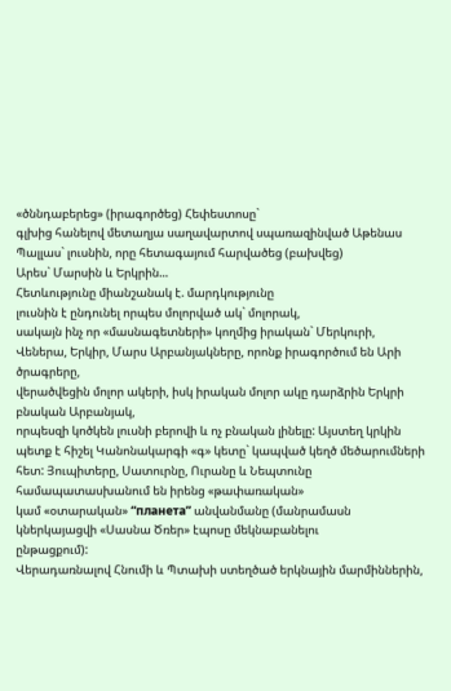«ծննդաբերեց» (իրագործեց) Հեփեստոսը`
գլխից հանելով մետաղյա սաղավարտով սպառազինված Աթենաս Պալլաս` լուսնին, որը հետագայում հարվածեց (բախվեց)
Արես` Մարսին և Երկրին...
Հետևությունը միանշանակ է. մարդկությունը
լուսնին է ընդունել որպես մոլորված ակ` մոլորակ,
սակայն ինչ որ «մասնագետների» կողմից իրական` Մերկուրի, Վեներա, Երկիր, Մարս Արբանյակները, որոնք իրագործում են Արի ծրագրերը,
վերածվեցին մոլոր ակերի, իսկ իրական մոլոր ակը դարձրին Երկրի բնական Արբանյակ,
որպեսզի կոծկեն լուսնի բերովի և ոչ բնական լինելը: Այստեղ կրկին պետք է հիշել Կանոնակարգի «գ» կետը` կապված կեղծ մեծարումների
հետ: Յուպիտերը, Սատուրնը, Ուրանը և Նեպտունը համապատասխանում են իրենց «թափառական»
կամ «օտարական» “планета” անվանմանը (մանրամասն կներկայացվի «Սասնա Ծռեր» էպոսը մեկնաբանելու
ընթացքում):
Վերադառնալով Հնումի և Պտախի ստեղծած երկնային մարմիններին,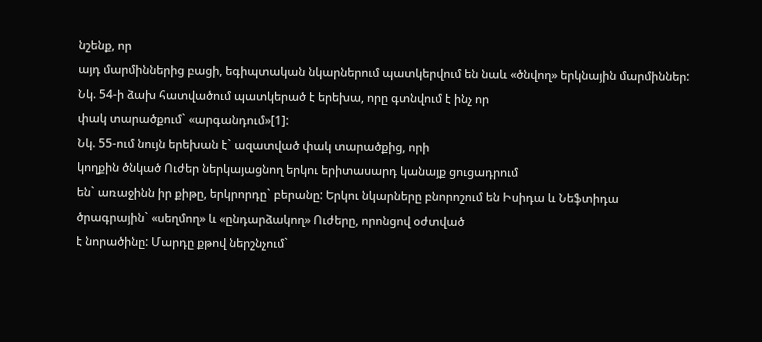նշենք, որ
այդ մարմիններից բացի, եգիպտական նկարներում պատկերվում են նաև «ծնվող» երկնային մարմիններ:
Նկ. 54-ի ձախ հատվածում պատկերած է երեխա, որը գտնվում է ինչ որ
փակ տարածքում` «արգանդում»[1]:
Նկ. 55-ում նույն երեխան է` ազատված փակ տարածքից, որի
կողքին ծնկած Ուժեր ներկայացնող երկու երիտասարդ կանայք ցուցադրում
են` առաջինն իր քիթը, երկրորդը` բերանը: Երկու նկարները բնորոշում են Իսիդա և Նեֆտիդա
ծրագրային` «սեղմող» և «ընդարձակող» Ուժերը, որոնցով օժտված
է նորածինը: Մարդը քթով ներշնչում`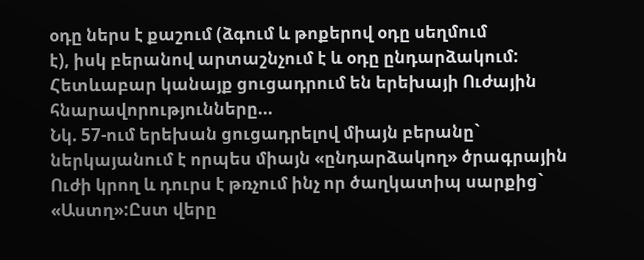օդը ներս է քաշում (ձգում և թոքերով օդը սեղմում
է), իսկ բերանով արտաշնչում է և օդը ընդարձակում: Հետևաբար կանայք ցուցադրում են երեխայի Ուժային հնարավորությունները...
Նկ. 57-ում երեխան ցուցադրելով միայն բերանը` ներկայանում է որպես միայն «ընդարձակող» ծրագրային Ուժի կրող և դուրս է թռչում ինչ որ ծաղկատիպ սարքից` «Աստղ»:Ըստ վերը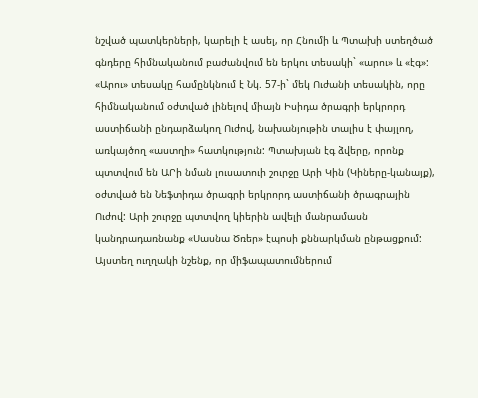նշված պատկերների, կարելի է ասել, որ Հնումի և Պտախի ստեղծած գնդերը հիմնականում բաժանվում են երկու տեսակի` «արու» և «էգ»: «Արու» տեսակը համընկնում է Նկ. 57-ի` մեկ Ուժանի տեսակին, որը հիմնականում օժտված լինելով միայն Իսիդա ծրագրի երկրորդ աստիճանի ընդարձակող Ուժով, նախանյութին տալիս է փայլող, առկայծող «աստղի» հատկություն: Պտախյան էգ ձվերը, որոնք պտտվում են ԱՐի նման լուսատուի շուրջը Արի Կին (Կիները-կանայք), օժտված են Նեֆտիդա ծրագրի երկրորդ աստիճանի ծրագրային Ուժով: Արի շուրջը պտտվող կիերին ավելի մանրամասն կանդրադառնանք «Սասնա Ծռեր» էպոսի քննարկման ընթացքում: Այստեղ ուղղակի նշենք, որ միֆապատումներում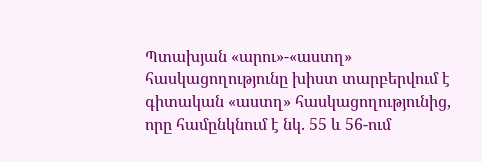Պտախյան «արու»-«աստղ» հասկացողությունը խիստ տարբերվում է գիտական «աստղ» հասկացողությունից, որը համընկնում է նկ. 55 և 56-ում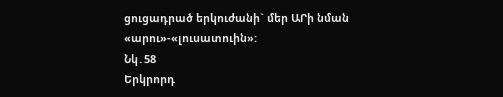ցուցադրած երկուժանի` մեր ԱՐի նման «արու»-«լուսատուին»:
Նկ․58
Երկրորդ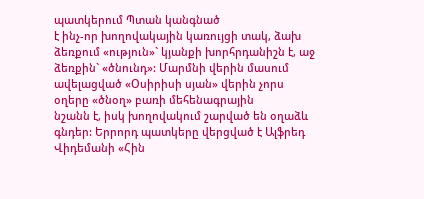պատկերում Պտան կանգնած
է ինչ-որ խողովակային կառույցի տակ, ձախ ձեռքում «ություն»` կյանքի խորհրդանիշն է, աջ ձեռքին` «ծնունդ»: Մարմնի վերին մասում ավելացված «Օսիրիսի սյան» վերին չորս
օղերը «ծնօղ» բառի մեհենագրային
նշանն է, իսկ խողովակում շարված են օղաձև գնդեր: Երրորդ պատկերը վերցված է Ալֆրեդ
Վիդեմանի «Հին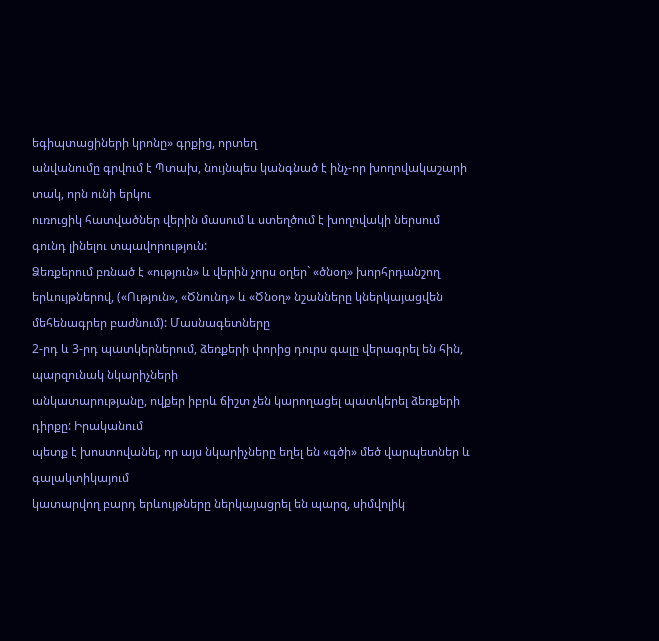եգիպտացիների կրոնը» գրքից, որտեղ
անվանումը գրվում է Պտախ, նույնպես կանգնած է ինչ-որ խողովակաշարի տակ, որն ունի երկու
ուռուցիկ հատվածներ վերին մասում և ստեղծում է խողովակի ներսում գունդ լինելու տպավորություն:
Ձեռքերում բռնած է «ություն» և վերին չորս օղեր` «ծնօղ» խորհրդանշող երևույթներով, («Ություն», «Ծնունդ» և «Ծնօղ» նշանները կներկայացվեն մեհենագրեր բաժնում): Մասնագետները
2-րդ և 3-րդ պատկերներում, ձեռքերի փորից դուրս գալը վերագրել են հին, պարզունակ նկարիչների
անկատարությանը, ովքեր իբրև ճիշտ չեն կարողացել պատկերել ձեռքերի դիրքը: Իրականում
պետք է խոստովանել, որ այս նկարիչները եղել են «գծի» մեծ վարպետներ և գալակտիկայում
կատարվող բարդ երևույթները ներկայացրել են պարզ, սիմվոլիկ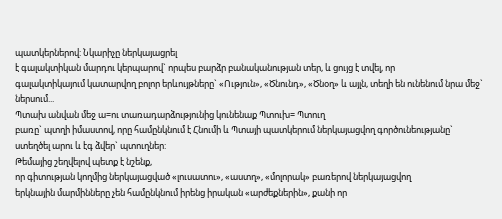պատկերներով: Նկարիչը ներկայացրել
է գալակտիկան մարդու կերպարով` որպես բարձր բանականության տեր, և ցույց է տվել, որ
գալակտիկայում կատարվող բոլոր երևույթները` «Ություն», «Ծնունդ», «Ծնօղ» և այլն, տեղի են ունենում նրա մեջ` ներսում...
Պտախ անվան մեջ ա=ու տառադարձությունից կունենաք Պտուխ= Պտուղ
բառը` պտղի իմաստով, որը համընկնում է Հնումի և Պտայի պատկերում ներկայացվող գործունեությանը`
ստեղծել արու և էգ ձվեր` պտուղներ:
Թեմայից շեղվելով պետք է նշենք,
որ գիտության կողմից ներկայացված «լուսատու», «աստղ», «մոլորակ» բառերով ներկայացվող
երկնային մարմինները չեն համընկնում իրենց իրական «արժեքներին», քանի որ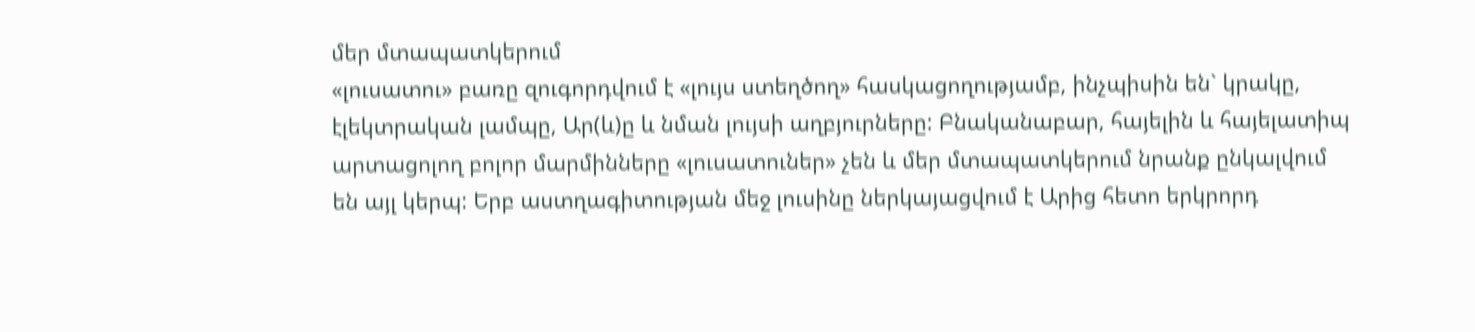մեր մտապատկերում
«լուսատու» բառը զուգորդվում է «լույս ստեղծող» հասկացողությամբ, ինչպիսին են` կրակը,
էլեկտրական լամպը, Ար(և)ը և նման լույսի աղբյուրները: Բնականաբար, հայելին և հայելատիպ
արտացոլող բոլոր մարմինները «լուսատուներ» չեն և մեր մտապատկերում նրանք ընկալվում
են այլ կերպ: Երբ աստղագիտության մեջ լուսինը ներկայացվում է Արից հետո երկրորդ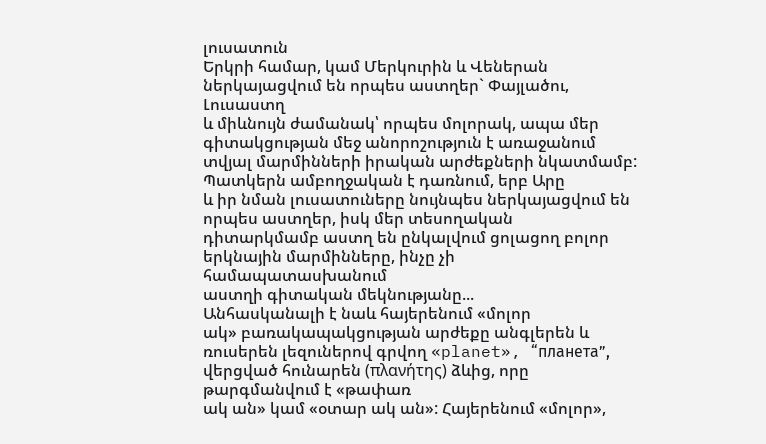լուսատուն
Երկրի համար, կամ Մերկուրին և Վեներան ներկայացվում են որպես աստղեր` Փայլածու, Լուսաստղ
և միևնույն ժամանակ՝ որպես մոլորակ, ապա մեր գիտակցության մեջ անորոշություն է առաջանում
տվյալ մարմինների իրական արժեքների նկատմամբ: Պատկերն ամբողջական է դառնում, երբ Արը
և իր նման լուսատուները նույնպես ներկայացվում են որպես աստղեր, իսկ մեր տեսողական
դիտարկմամբ աստղ են ընկալվում ցոլացող բոլոր երկնային մարմինները, ինչը չի համապատասխանում
աստղի գիտական մեկնությանը...
Անհասկանալի է նաև հայերենում «մոլոր
ակ» բառակապակցության արժեքը անգլերեն և ռուսերեն լեզուներով գրվող «planet», “планета”,
վերցված հունարեն (πλανήτης) ձևից, որը թարգմանվում է «թափառ
ակ ան» կամ «օտար ակ ան»: Հայերենում «մոլոր»,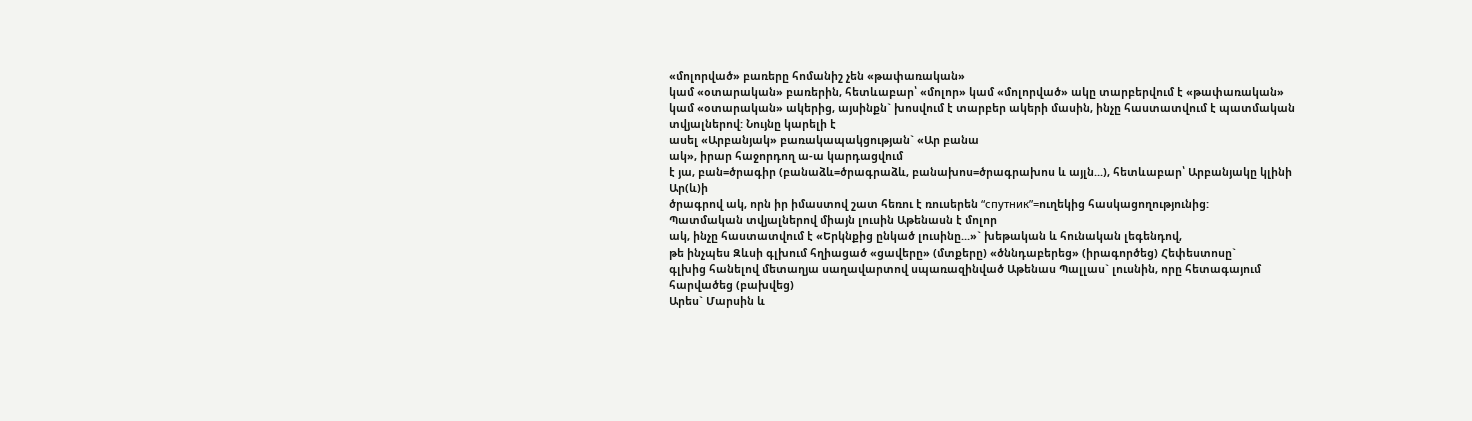«մոլորված» բառերը հոմանիշ չեն «թափառական»
կամ «օտարական» բառերին, հետևաբար՝ «մոլոր» կամ «մոլորված» ակը տարբերվում է «թափառական»
կամ «օտարական» ակերից, այսինքն` խոսվում է տարբեր ակերի մասին, ինչը հաստատվում է պատմական տվյալներով: Նույնը կարելի է
ասել «Արբանյակ» բառակապակցության` «Ար բանա
ակ», իրար հաջորդող ա-ա կարդացվում
է յա, բան=ծրագիր (բանաձև=ծրագրաձև, բանախոս=ծրագրախոս և այլն...), հետևաբար՝ Արբանյակը կլինի Ար(և)ի
ծրագրով ակ, որն իր իմաստով շատ հեռու է ռուսերեն “спутник”=ուղեկից հասկացողությունից:
Պատմական տվյալներով միայն լուսին Աթենասն է մոլոր
ակ, ինչը հաստատվում է «Երկնքից ընկած լուսինը...»` խեթական և հունական լեգենդով,
թե ինչպես Զևսի գլխում հղիացած «ցավերը» (մտքերը) «ծննդաբերեց» (իրագործեց) Հեփեստոսը`
գլխից հանելով մետաղյա սաղավարտով սպառազինված Աթենաս Պալլաս` լուսնին, որը հետագայում հարվածեց (բախվեց)
Արես` Մարսին և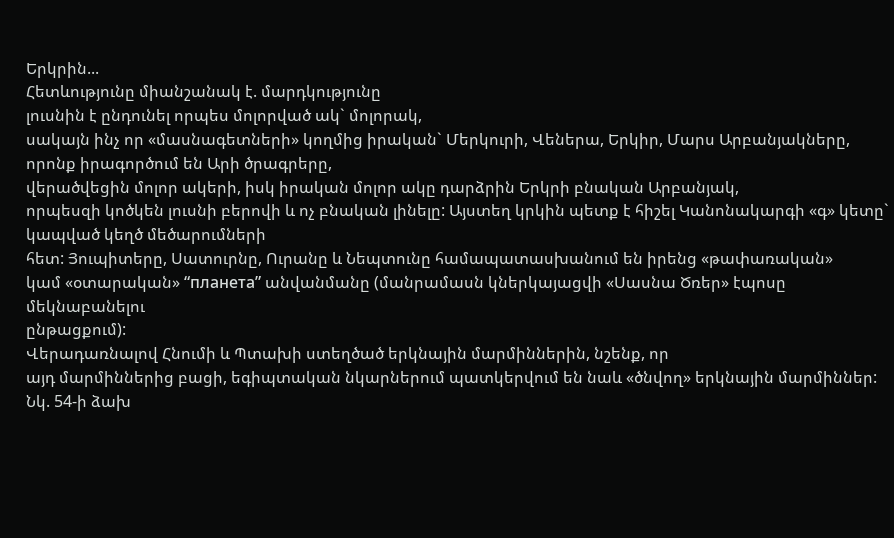Երկրին...
Հետևությունը միանշանակ է. մարդկությունը
լուսնին է ընդունել որպես մոլորված ակ` մոլորակ,
սակայն ինչ որ «մասնագետների» կողմից իրական` Մերկուրի, Վեներա, Երկիր, Մարս Արբանյակները, որոնք իրագործում են Արի ծրագրերը,
վերածվեցին մոլոր ակերի, իսկ իրական մոլոր ակը դարձրին Երկրի բնական Արբանյակ,
որպեսզի կոծկեն լուսնի բերովի և ոչ բնական լինելը: Այստեղ կրկին պետք է հիշել Կանոնակարգի «գ» կետը` կապված կեղծ մեծարումների
հետ: Յուպիտերը, Սատուրնը, Ուրանը և Նեպտունը համապատասխանում են իրենց «թափառական»
կամ «օտարական» “планета” անվանմանը (մանրամասն կներկայացվի «Սասնա Ծռեր» էպոսը մեկնաբանելու
ընթացքում):
Վերադառնալով Հնումի և Պտախի ստեղծած երկնային մարմիններին, նշենք, որ
այդ մարմիններից բացի, եգիպտական նկարներում պատկերվում են նաև «ծնվող» երկնային մարմիններ:
Նկ. 54-ի ձախ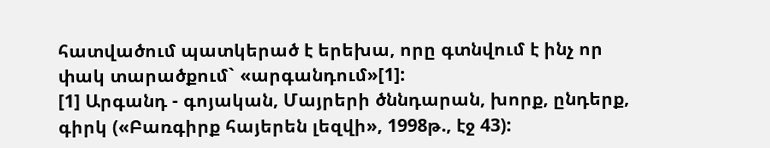հատվածում պատկերած է երեխա, որը գտնվում է ինչ որ
փակ տարածքում` «արգանդում»[1]:
[1] Արգանդ - գոյական, Մայրերի ծննդարան, խորք, ընդերք, գիրկ («Բառգիրք հայերեն լեզվի», 1998թ., էջ 43):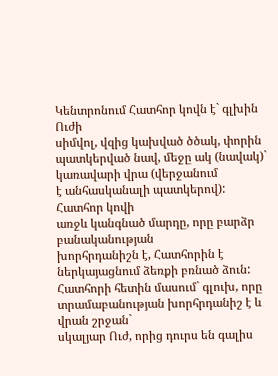Կենտրոնում Հատհոր կովն է` գլխին Ուժի
սիմվոլ, վզից կախված ծծակ, փորին պատկերված նավ, մեջը ակ (նավակ)` կառավարի վրա (վերջանում
է անհասկանալի պատկերով): Հատհոր կովի
առջև կանգնած մարդը, որը բարձր բանականության
խորհրդանիշն է, Հատհորին է ներկայացնում ձեռքի բռնած ձուն: Հատհորի հետին մասում` գլուխ, որը
տրամաբանության խորհրդանիշ է և վրան շրջան`
սկալյար Ուժ, որից դուրս են գալիս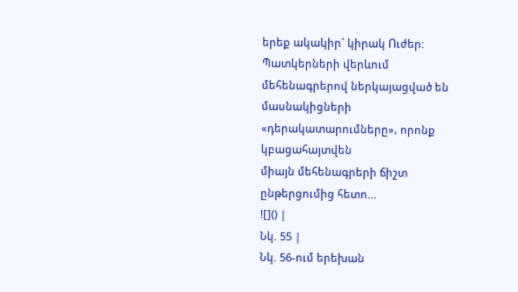երեք ակակիր` կիրակ Ուժեր: Պատկերների վերևում
մեհենագրերով ներկայացված են մասնակիցների «դերակատարումները», որոնք կբացահայտվեն
միայն մեհենագրերի ճիշտ ընթերցումից հետո...
![]() |
Նկ. 55 |
Նկ. 56-ում երեխան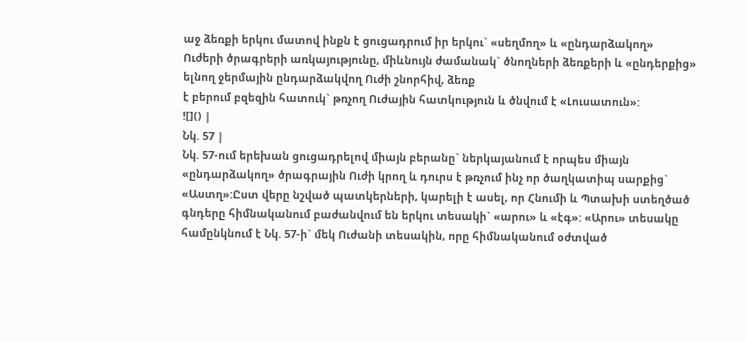աջ ձեռքի երկու մատով ինքն է ցուցադրում իր երկու` «սեղմող» և «ընդարձակող»
Ուժերի ծրագրերի առկայությունը, միևնույն ժամանակ` ծնողների ձեռքերի և «ընդերքից» ելնող ջերմային ընդարձակվող Ուժի շնորհիվ, ձեռք
է բերում բզեզին հատուկ` թռչող Ուժային հատկություն և ծնվում է «Լուսատուն»:
![]() |
Նկ. 57 |
Նկ. 57-ում երեխան ցուցադրելով միայն բերանը` ներկայանում է որպես միայն «ընդարձակող» ծրագրային Ուժի կրող և դուրս է թռչում ինչ որ ծաղկատիպ սարքից` «Աստղ»:Ըստ վերը նշված պատկերների, կարելի է ասել, որ Հնումի և Պտախի ստեղծած գնդերը հիմնականում բաժանվում են երկու տեսակի` «արու» և «էգ»: «Արու» տեսակը համընկնում է Նկ. 57-ի` մեկ Ուժանի տեսակին, որը հիմնականում օժտված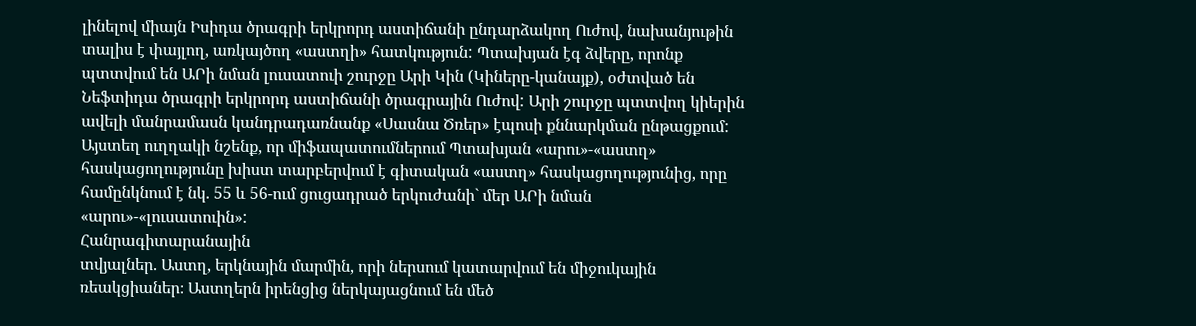լինելով միայն Իսիդա ծրագրի երկրորդ աստիճանի ընդարձակող Ուժով, նախանյութին տալիս է փայլող, առկայծող «աստղի» հատկություն: Պտախյան էգ ձվերը, որոնք պտտվում են ԱՐի նման լուսատուի շուրջը Արի Կին (Կիները-կանայք), օժտված են Նեֆտիդա ծրագրի երկրորդ աստիճանի ծրագրային Ուժով: Արի շուրջը պտտվող կիերին ավելի մանրամասն կանդրադառնանք «Սասնա Ծռեր» էպոսի քննարկման ընթացքում: Այստեղ ուղղակի նշենք, որ միֆապատումներում Պտախյան «արու»-«աստղ» հասկացողությունը խիստ տարբերվում է գիտական «աստղ» հասկացողությունից, որը համընկնում է նկ. 55 և 56-ում ցուցադրած երկուժանի` մեր ԱՐի նման «արու»-«լուսատուին»:
Հանրագիտարանային
տվյալներ. Աստղ, երկնային մարմին, որի ներսում կատարվում են միջուկային ռեակցիաներ։ Աստղերն իրենցից ներկայացնում են մեծ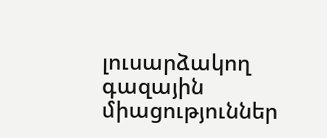լուսարձակող գազային միացություններ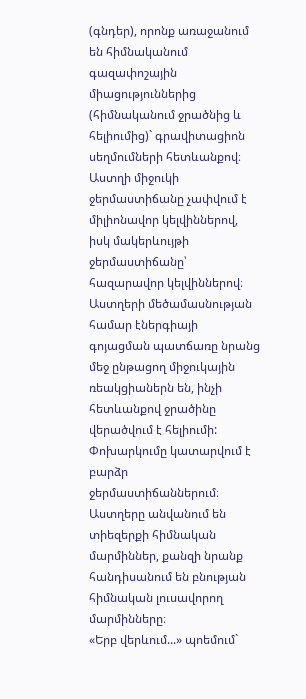(գնդեր), որոնք առաջանում են հիմնականում գազափոշային միացություններից (հիմնականում ջրածնից և հելիումից)` գրավիտացիոն սեղմումների հետևանքով։ Աստղի միջուկի ջերմաստիճանը չափվում է միլիոնավոր կելվիններով, իսկ մակերևույթի ջերմաստիճանը՝ հազարավոր կելվիններով։ Աստղերի մեծամասնության համար էներգիայի գոյացման պատճառը նրանց մեջ ընթացող միջուկային ռեակցիաներն են, ինչի հետևանքով ջրածինը վերածվում է հելիումի: Փոխարկումը կատարվում է բարձր ջերմաստիճաններում։ Աստղերը անվանում են տիեզերքի հիմնական մարմիններ, քանզի նրանք հանդիսանում են բնության հիմնական լուսավորող մարմինները։
«Երբ վերևում...» պոեմում`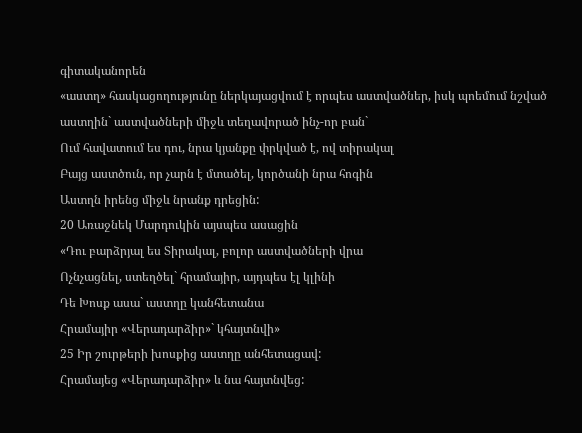գիտականորեն
«աստղ» հասկացողությունը ներկայացվում է որպես աստվածներ, իսկ պոեմում նշված աստղին` աստվածների միջև տեղավորած ինչ-որ բան`
Ում հավատում ես դու, նրա կյանքը փրկված է, ով տիրակալ
Բայց աստծուն, որ չարն է մտածել, կործանի նրա հոգին
Աստղն իրենց միջև նրանք դրեցին:
20 Առաջնեկ Մարդուկին այսպես ասացին
«Դու բարձրյալ ես Տիրակալ, բոլոր աստվածների վրա
Ոչնչացնել, ստեղծել` հրամայիր, այդպես էլ կլինի
Դե Խոսք ասա` աստղը կանհետանա
Հրամայիր «Վերադարձիր»` կհայտնվի»
25 Իր շուրթերի խոսքից աստղը անհետացավ:
Հրամայեց «Վերադարձիր» և նա հայտնվեց: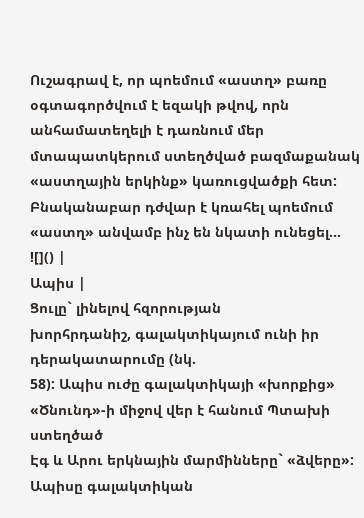Ուշագրավ է, որ պոեմում «աստղ» բառը օգտագործվում է եզակի թվով, որն անհամատեղելի է դառնում մեր մտապատկերում ստեղծված բազմաքանակ «աստղային երկինք» կառուցվածքի հետ: Բնականաբար դժվար է կռահել պոեմում «աստղ» անվամբ ինչ են նկատի ունեցել...
![]() |
Ապիս |
Ցուլը` լինելով հզորության
խորհրդանիշ, գալակտիկայում ունի իր դերակատարումը (նկ.
58): Ապիս ուժը գալակտիկայի «խորքից» «Ծնունդ»-ի միջով վեր է հանում Պտախի ստեղծած
Էգ և Արու երկնային մարմինները` «ձվերը»: Ապիսը գալակտիկան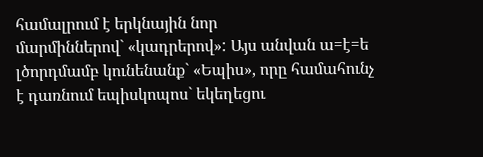համալրում է երկնային նոր
մարմիններով` «կադրերով»: Այս անվան ա=է=ե
լծորդմամբ կունենանք` «Եպիս», որը համահունչ է դառնում եպիսկոպոս` եկեղեցու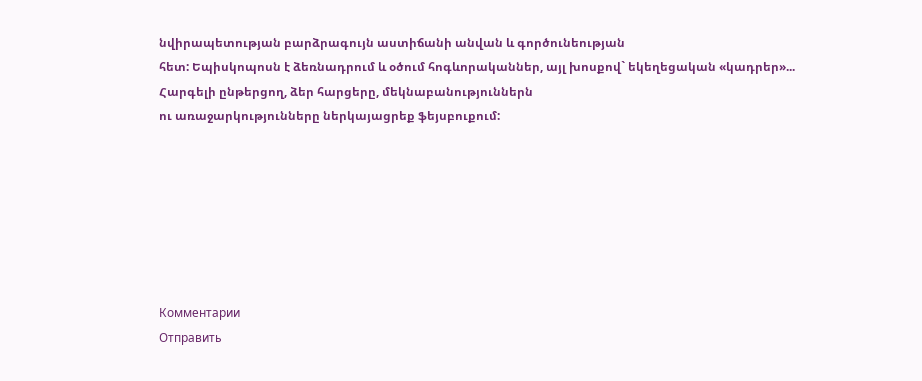նվիրապետության բարձրագույն աստիճանի անվան և գործունեության
հետ: Եպիսկոպոսն է ձեռնադրում և օծում հոգևորականներ, այլ խոսքով` եկեղեցական «կադրեր»...
Հարգելի ընթերցող, ձեր հարցերը, մեկնաբանություններն
ու առաջարկությունները ներկայացրեք ֆեյսբուքում:







Комментарии
Отправить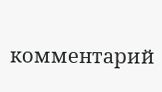комментарий